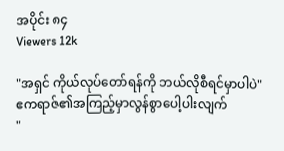အပိုင်း ၈၄
Viewers 12k

"အရှင် ကိုယ်လုပ်တော်ရန်ကို ဘယ်လိုစီရင်မှာပါပဲ"
ဧကရာဇ်၏အကြည့်မှာလွန်စွာပေါ့ပါးလျက်
"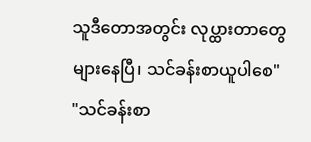သူဒီတောအတွင်း လုပ္ထားတာတွေများနေပြီ၊ သင်ခန်းစာယူပါစေ"
"သင်ခန်းစာ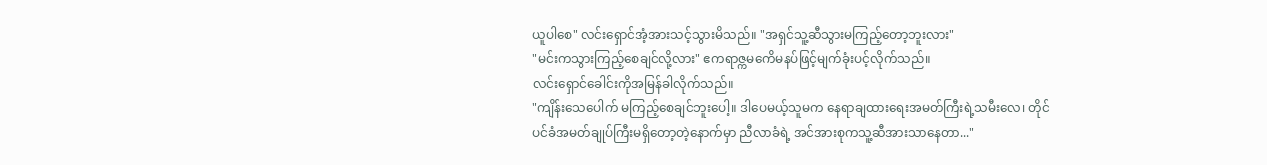ယူပါစေ" လင်းရှောင်အံ့အားသင့်သွားမိသည်။ "အရှင်သူ့ဆီသွားမကြည့်တော့ဘူးလား"
"မင်းကသွားကြည့်စေချင်လို့လား" ဧကရာဇ္ကမကေိမနပ်ဖြင့်မျက်ခုံးပင့်လိုက်သည်။
လင်းရှောင်ခေါင်းကိုအမြန်ခါလိုက်သည်။
"ကျိန်းသေပေါက် မကြည့်စေချင်ဘူးပေါ့။ ဒါပေမယ့်သူမက နေရာချထားရေးအမတ်ကြီးရဲ့သမီးလေ၊ တိုင်ပင်ခံအမတ်ချုပ်ကြီးမရှိတော့တဲ့နောက်မှာ ညီလာခံရဲ့ အင်အားစုကသူ့ဆီအားသာနေတာ..."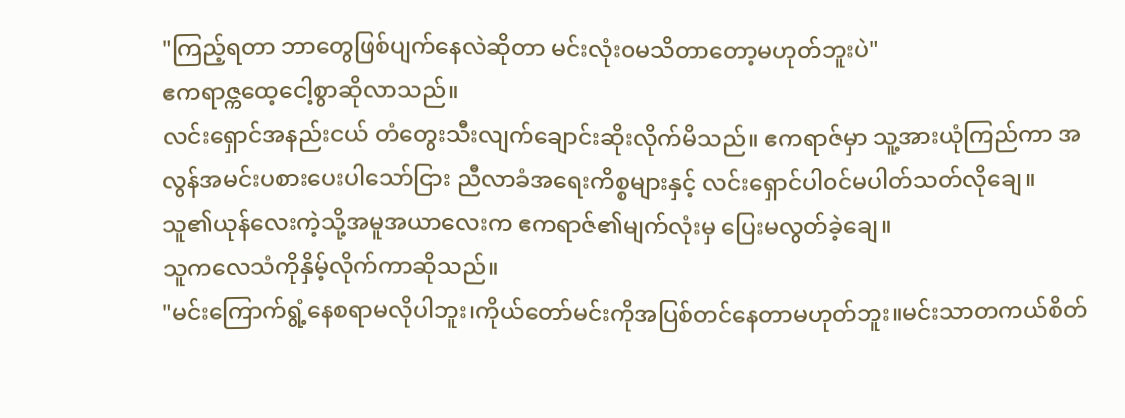"ကြည့်ရတာ ဘာတွေဖြစ်ပျက်နေလဲဆိုတာ မင်းလုံး၀မသိတာတော့မဟုတ်ဘူးပဲ"
ဧကရာဇ္ကထေ့ငေါ့စွာဆိုလာသည်။
လင်းရှောင်အနည်းငယ် တံတွေးသီးလျက်ချောင်းဆိုးလိုက်မိသည်။ ဧကရာဇ်မှာ သူ့အားယုံကြည်ကာ အလွန်အမင်းပစားပေးပါသော်ငြား ညီလာခံအရေးကိစ္စများနှင့် လင်းရှောင်ပါ၀င်မပါတ်သတ်လိုချေ။
သူ၏ယုန်လေးကဲ့သို့အမူအယာလေးက ဧကရာဇ်၏မျက်လုံးမှ ပြေးမလွတ်ခဲ့ချေ။
သူကလေသံကိုနှိမ့်လိုက်ကာဆိုသည်။
"မင်းကြောက်ရွံ့နေစရာမလိုပါဘူး၊ကိုယ်တော်မင်းကိုအပြစ်တင်နေတာမဟုတ်ဘူး။မင်းသာတကယ်စိတ်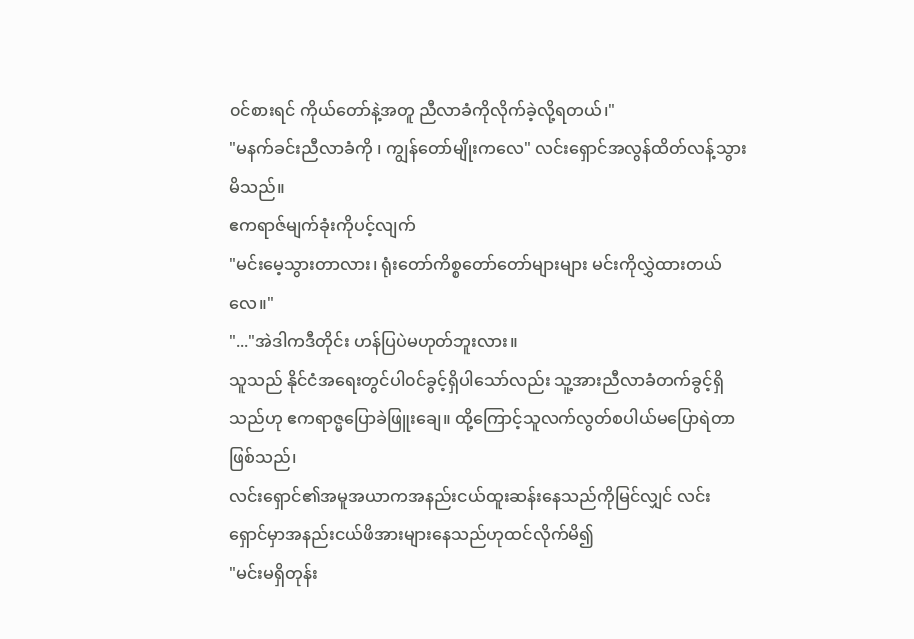၀င်စားရင် ကိုယ်တော်နဲ့အတူ ညီလာခံကိုလိုက်ခဲ့လို့ရတယ်၊"
"မနက်ခင်းညီလာခံကို ၊ ကျွန်တော်မျိုးကလေ" လင်းရှောင်အလွန်ထိတ်လန့်သွားမိသည်။
ဧကရာဇ်မျက်ခုံးကိုပင့်လျက်
"မင်းမေ့သွားတာလား၊ ရုံးတော်ကိစ္စတော်တော်များများ မင်းကိုလွှဲထားတယ်လေ။"
"..."အဲဒါကဒီတိုင်း ဟန်ပြပဲမဟုတ်ဘူးလား။
သူသည် နိုင်ငံအရေးတွင်ပါ၀င်ခွင့်ရှိပါသော်လည်း သူ့အားညီလာခံတက်ခွင့်ရှိသည်ဟု ဧကရာဇ္မပြောခဲဖြူးချေ။ ထို့ကြောင့်သူလက်လွတ်စပါယ်မပြောရဲတာဖြစ်သည်၊
လင်းရှောင်၏အမူအယာကအနည်းငယ်ထူးဆန်းနေသည်ကိုမြင်လျှင် လင်းရှောင်မှာအနည်းငယ်ဖိအားများနေသည်ဟုထင်လိုက်မိ၍
"မင်းမရှိတုန်း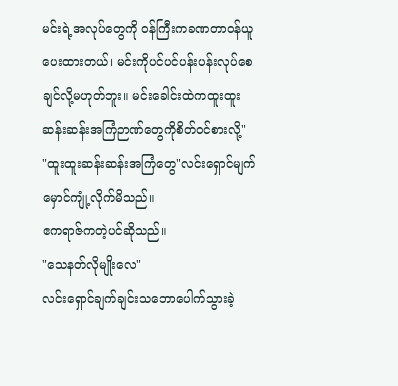မင်းရဲ့အလုပ်တွေကို ၀န်ကြီးကခဏတာ၀န်ယူပေးထားတယ်၊ မင်းကိုပင်ပင်ပန်းပန်းလုပ်စေချင်လို့မဟုတ်ဘူး။ မင်းခေါင်းထဲကထူးထူးဆန်းဆန်းအကြံဉာဏ်တွေကိုစိတ်၀င်စားလို့"
"ထူးထူးဆန်းဆန်းအကြံတွေ"လင်းရှောင်မျက်မှောင်ကျုံ့လိုက်မိသည်။
ဧကရာဇ်ကတဲ့ပင်ဆိုသည်။
"သေနတ်လိုမျိုးလေ"
လင်းရှောင်ချက်ချင်းသဘောပေါက်သွားခဲ့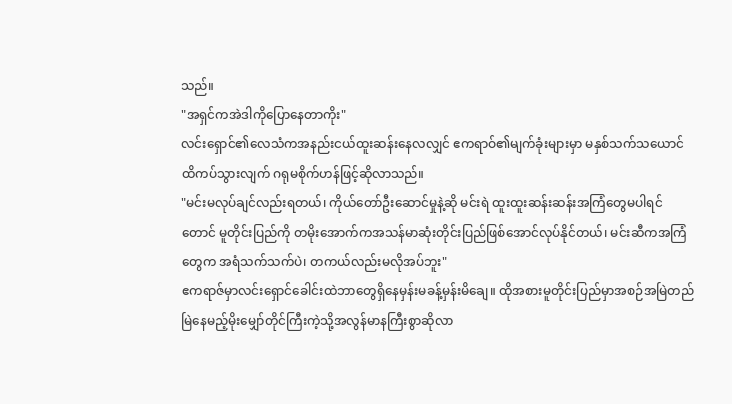သည်။
"အရှင်ကအဲဒါကိုပြောနေတာကိုး"
လင်းရှောင်၏လေသံကအနည်းငယ်ထူးဆန်းနေလလျှင် ဧကရာဝ်၏မျက်ခုံးများမှာ မနှစ်သက်သယောင်ထိကပ်သွားလျက် ဂရုမစိုက်ဟန်ဖြင့်ဆိုလာသည်။
"မင်းမလုပ်ချင်လည်းရတယ်၊ ကိုယ်တော်ဦးဆောင်မှုနဲ့ဆို မင်းရဲ ထူးထူးဆန်းဆန်းအကြံတွေမပါရင်တောင် မူတိုင်းပြည်ကို တမိုးအောက်ကအသန်မာဆုံးတိုင်းပြည်ဖြစ်အောင်လုပ်နိုင်တယ်၊ မင်းဆီကအကြံတွေက အရံသက်သက်ပဲ၊ တကယ်လည်းမလိုအပ်ဘူး"
ဧကရာဇ်မှာလင်းရှောင်ခေါင်းထဲဘာတွေရှိနေမှန်းမခန့်မှန်းမိချေ။ ထိုအစားမူတိုင်းပြည်မှာအစဉ်အမြဲတည်မြဲနေမည့်မိုးမျှော်တိုင်ကြီးကဲ့သို့အလွန်မာနကြီးစွာဆိုလာ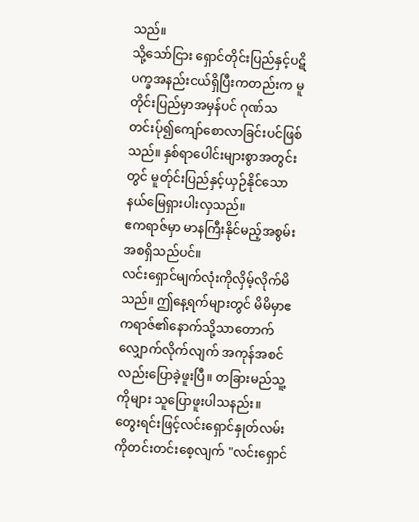သည်။
သို့သော်ငြား ရှောင်တိုင်းပြည်နှင့်ပဋိပက္ခအနည်းငယ်ရှိပြီးကတည်းက မူတိုင်းပြည်မှာအမှန်ပင် ဂုဏ်သတင်းပ်ု၍ကျော်စောလာခြင်းပင်ဖြစ်သည်။ နှစ်ရာပေါင်းများစွာအတွင်းတွင် မူတ်ုင်းပြည်နှင့်ယှဉ်နိုင်သော နယ်မြေရှားပါးလှသည်။
ဧကရာဇ်မှာ မာနကြီးနိုင်မည့်အစွမ်းအစရှိသည်ပင်။
လင်းရှောင်မျက်လုံးကိုလှိမ့်လိုက်မိသည်။ ဤနေ့ရက်များတွင် မိမိမှာဧကရာဇ်၏နောက်သို့သာတောက်လျှောက်လိုက်လျက် အကုန်အစင်လည်းပြောခဲ့ဖူးပြီ။ တခြားမည်သူ့ကိုများ သူပြောဖူးပါသနည်း။
တွေးရင်းဖြင့်လင်းရှောင်နှုတ်လမ်းကိုတင်းတင်းစေ့လျက် "လင်းရှောင်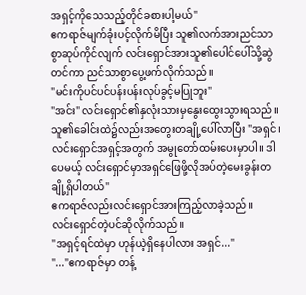အရှင့်ကိုသေသည့်တိုင်ခစားပါ့မယ်"
ဧကရာဇ်မျက်ခုံးပင့်လိုက်မိပြီး သူ၏လက်အားညင်သာစွာဆုပ်ကိုင်လျက် လင်းရှောင်အားသူ၏ပေါင်ပေါ်သို့ဆွဲတင်ကာ ညင်သာစွာပွေ့ဖက်လိုက်သည်။
"မင်းကိုပင်ပင်ပန်းပန်းလုပ်ခွင့်မပြုဘူး"
"အင်း" လင်းရှောင်၏နှလုံးသားမှနွေးထွေးသွားရသည်။သူ၏ခေါင်းထဲ၌လည်းအတွေးတချို့ပေါ်လာပြီး "အရှင်၊ လင်းရှောင်အရှင့်အတွက် အမွုတော်ထမ်းပေးမှာပါ။ ဒါပေမယ့် လင်းရှောင်မှာအရှင်ဖြေဖို့လိုအပ်တဲ့မေးခွန်းတချို့ရှိပါတယ်"
ဧကရာဇ်လည်းလင်းရှောင်အားကြည့်လာခဲ့သည်။
လင်းရှောင်တဲ့ပင်ဆိုလိုက်သည်။
"အရှင့်ရင်ထဲမှာ ဟုန်ယဲ့ရှိနေပါလား အရှင်..."
"..."ဧကရာဇ်မှာ တန့်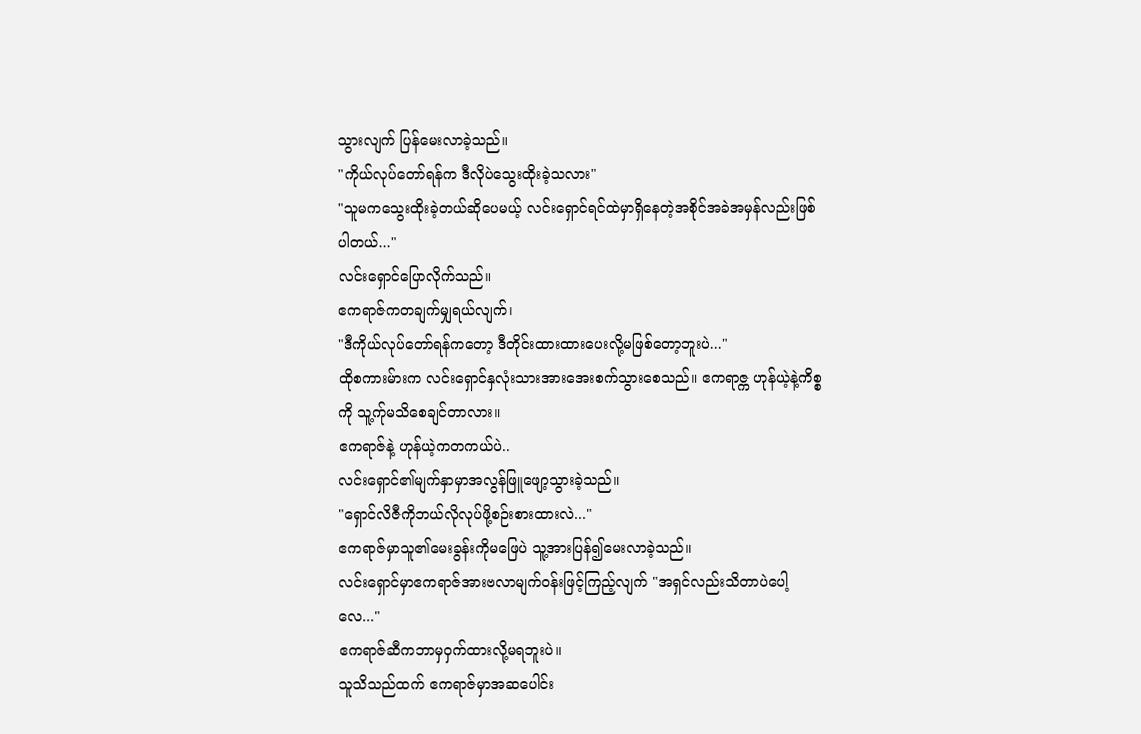သွားလျက် ပြန်မေးလာခဲ့သည်။
"ကိုယ်လုပ်တော်ရန်က ဒီလိုပဲသွေးထိုးခဲ့သလား"
"သူမကသွေးထိုးခဲ့တယ်ဆိုပေမယ့် လင်းရှောင်ရင်ထဲမှာရှိနေတဲ့အစိုင်အခဲအမှန်လည်းဖြစ်ပါတယ်..."
လင်းရှောင်ပြောလိုက်သည်။
ဧကရာဇ်ကတချက်မျှရယ်လျက်၊
"ဒီကိုယ်လုပ်တော်ရန်ကတော့ ဒီတိုင်းထားထားပေးလို့မဖြစ်တော့ဘူးပဲ..."
ထိုစကားမ်ားက လင်းရှောင်နှလုံးသားအားအေးစက်သွားစေသည်။ ဧကရာဇ္က ဟုန်ယဲ့နဲ့ကိစ္စကို သူ့က်ုမသိစေချင်တာလား။
ဧကရာဇ်နဲ့ ဟုန်ယဲ့ကတကယ်ပဲ..
လင်းရှောင်၏မျက်နှာမှာအလွန်ဖြူဖျော့သွားခဲ့သည်။
"ရှောင်လိဇီကိုဘယ်လိုလုပ်ဖို့စဉ်းစားထားလဲ..."
ဧကရာဇ်မှာသူ၏မေးခွန်းကိုမဖြေပဲ သူ့အားပြန်၍မေးလာခဲ့သည်။
လင်းရှောင်မှာဧကရာဇ်အားဗလာမျက်၀န်းဖြင့်ကြည့်လျက် "အရှင်လည်းသိတာပဲပေါ့လေ..."
ဧကရာဇ်ဆီကဘာမှ၀ှက်ထားလို့မရဘူးပဲ။
သူသိသည်ထက် ဧကရာဇ်မှာအဆပေါင်း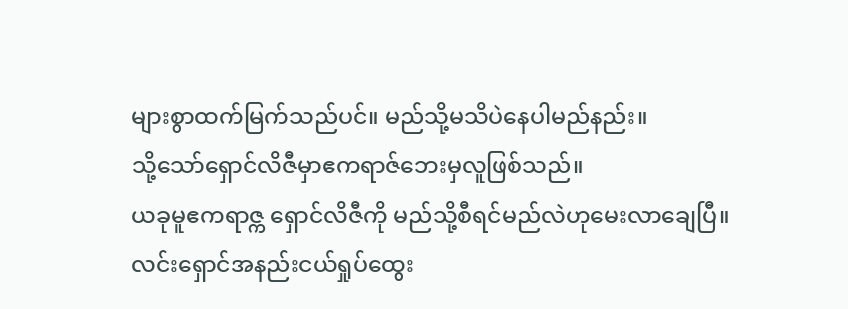များစွာထက်မြက်သည်ပင်။ မည်သို့မသိပဲနေပါမည်နည်း။
သို့သော်ရှောင်လိဇီမှာဧကရာဇ်ဘေးမှလူဖြစ်သည်။
ယခုမူဧကရာဇ္က ရှောင်လိဇီကို မည်သို့စီရင်မည်လဲဟုမေးလာချေပြီ။
လင်းရှောင်အနည်းငယ်ရှုပ်ထွေး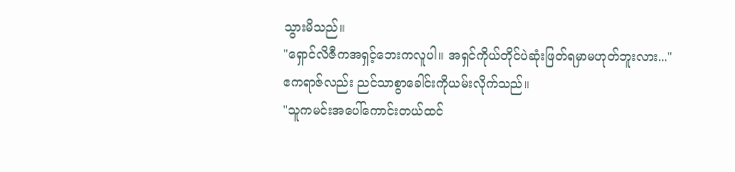သွားမိသည်။
"ရှောင်လိဇီကအရှင့်ဘေးကလူပါ။ အရှင်ကိုယ်တိုင်ပဲဆုံးဖြတ်ရမှာမဟုတ်ဘူးလား..."
ဧကရာဇ်လည်း ညင်သာစွာခေါင်းကိုယမ်းလိုက်သည်။
"သူကမင်းအပေါ်ကောင်းတယ်ထင်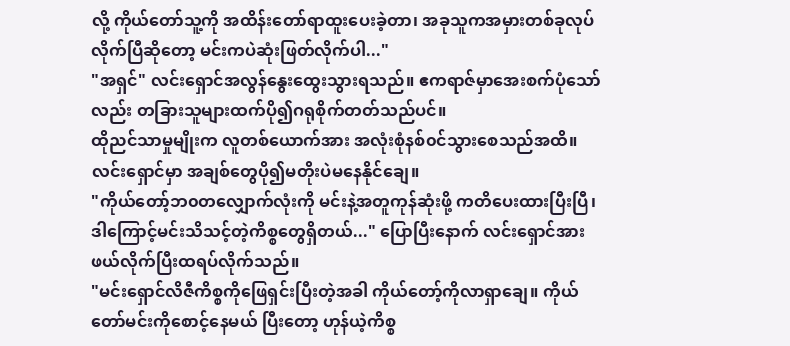လို့ ကိုယ်တော်သူ့ကို အထိန်းတော်ရာထူးပေးခဲ့တာ၊ အခုသူကအမှားတစ်ခုလုပ်လိုက်ပြီဆိုတော့ မင်းကပဲဆုံးဖြတ်လိုက်ပါ..."
"အရှင်" လင်းရှောင်အလွန်နွေးထွေးသွားရသည်။ ဧကရာဇ်မှာအေးစက်ပုံသော်လည်း တခြားသူများထက်ပို၍ဂရုစိုက်တတ်သည်ပင်။
ထိုညင်သာမှုမျိုးက လူတစ်ယောက်အား အလုံးစုံနစ်၀င်သွားစေသည်အထိ။ လင်းရှောင်မှာ အချစ်တွေပို၍မတိုးပဲမနေနိုင်ချေ။
"ကိုယ်တော့်ဘ၀တလျှောက်လုံးကို မင်းနဲ့အတူကုန်ဆုံးဖို့ ကတိပေးထားပြီးပြီ၊ ဒါကြောင့်မင်းသိသင့်တဲ့ကိစ္စတွေရှိတယ်..." ပြောပြီးနောက် လင်းရှောင်အားဖယ်လိုက်ပြီးထရပ်လိုက်သည်။
"မင်းရှောင်လိဇီကိစ္စကိုဖြေရှင်းပြီးတဲ့အခါ ကိုယ်တော့်ကိုလာရှာချေ။ ကိုယ်တော်မင်းကိုစောင့်နေမယ် ပြီးတော့ ဟုန်ယဲ့ကိစ္စ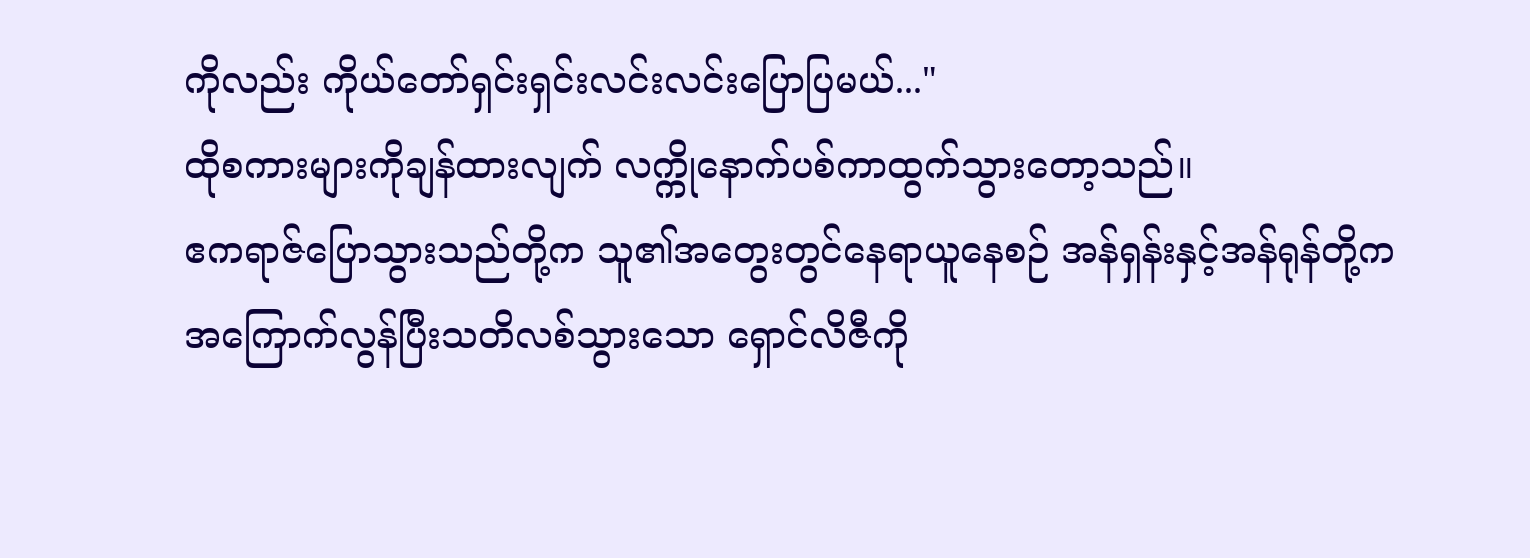ကိုလည်း ကိုယ်တော်ရှင်းရှင်းလင်းလင်းပြောပြမယ်..."
ထိုစကားများကိုချန်ထားလျက် လက္ကိုနောက်ပစ်ကာထွက်သွားတော့သည်။
ဧကရာဇ်ပြောသွားသည်တို့က သူ၏အတွေးတွင်နေရာယူနေစဉ် အန်ရှန်းနှင့်အန်ရုန်တို့က အကြောက်လွန်ပြီးသတိလစ်သွားသော ရှောင်လိဇီကို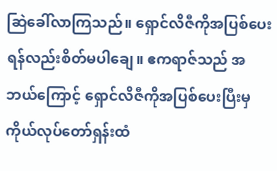ဆြဲခေါ်လာကြသည်။ ရှောင်လိဇီကိုအပြစ်ပေးရန်လည်းစိတ်မပါချေ။ ဧကရာဇ်သည် အဘယ်ကြောင့် ရှောင်လိဇီကိုအပြစ်ပေးပြီးမှ ကိုယ်လုပ်တော်ရှန်းထံ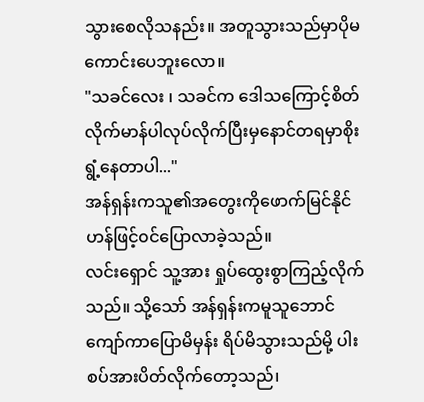သွားစေလိုသနည်း။ အတူသွားသည်မှာပိုမကောင်းပေဘူးလော။
"သခင်လေး ၊ သခင်က ဒေါသကြောင့်စိတ်လိုက်မာန်ပါလုပ်လိုက်ပြီးမှနောင်တရမှာစိုးရွံ့နေတာပါ..."
အန်ရှန်းကသူ၏အတွေးကိုဖောက်မြင်နိုင်ဟန်ဖြင့်၀င်ပြောလာခဲ့သည်။
လင်းရှောင် သူ့အား ရှုပ်ထွေးစွာကြည့်လိုက်သည်။ သို့သော် အန်ရှန်းကမူသူဘောင်ကျော်ကာပြောမိမှန်း ရိပ်မိသွားသည်မို့ ပါးစပ်အားပိတ်လိုက်တော့သည်၊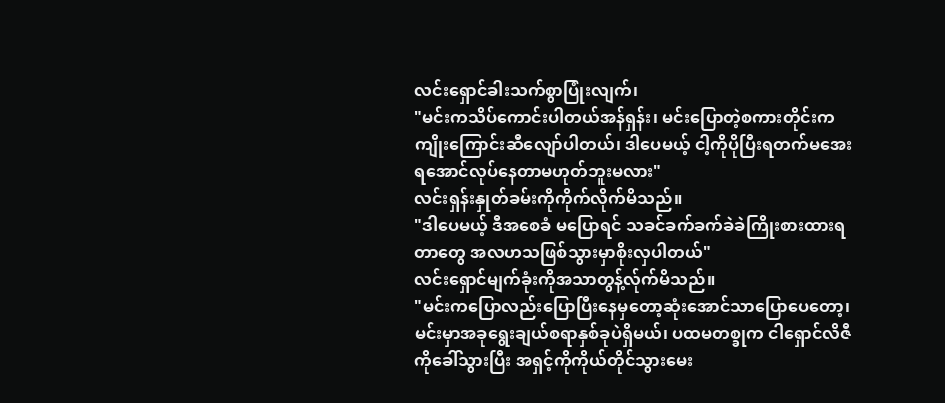လင်းရှောင်ခါးသက်စွာပြုံးလျက်၊
"မင်းကသိပ်ကောင်းပါတယ်အန်ရှန်း၊ မင်းပြောတဲ့စကားတိုင်းကကျိုးကြောင်းဆီလျော်ပါတယ်၊ ဒါပေမယ့် ငါ့ကိုပိုပြီးရတက်မအေးရအောင်လုပ်နေတာမဟုတ်ဘူးမလား"
လင်းရှန်းနှုတ်ခမ်းကိုကိုက်လိုက်မိသည်။
"ဒါပေမယ့် ဒီအစေခံ မပြောရင် သခင်ခက်ခက်ခဲခဲကြိုးစားထားရတာတွေ အလဟသဖြစ်သွားမှာစိုးလှပါတယ်"
လင်းရှောင်မျက်ခုံးကိုအသာတွန့်လ်ုက်မိသည်။
"မင်းကပြောလည်းပြောပြီးနေမှတော့ဆုံးအောင်သာပြောပေတော့၊ မင်းမှာအခုရွေးချယ်စရာနှစ်ခုပဲရှိမယ်၊ ပထမတစ္ခုက ငါရှောင်လိဇီကိုခေါ်သွားပြီး အရှင့်ကိုကိုယ်တိုင်သွားမေး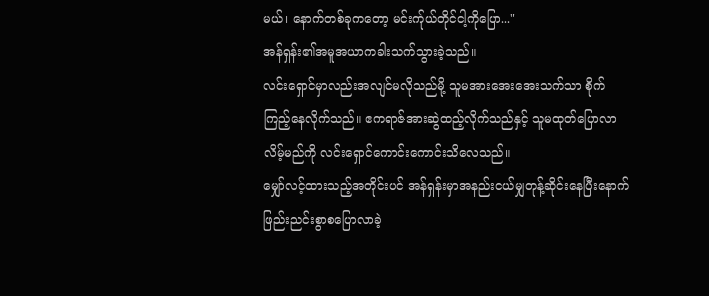မယ်၊ နောက်တစ်ခုကတော့ မင်းက်ုယ်တိုင်ငါ့ကိုပြော..."
အန်ရှန်း၏အမူအယာကခါးသက်သွားခဲ့သည်။
လင်းရှောင်မှာလည်းအလျင်မလိုသည်မို့ သူမအားအေးအေးသက်သာ စိုက်ကြည့်နေလိုက်သည်။ ဧကရာဇ်အားဆွဲထည့်လိုက်သည်နှင့် သူမထုတ်ပြောလာလိမ့်မည်ကို လင်းရှောင်ကောင်းကောင်းသိလေသည်။
မျှော်လင့်ထားသည့်အတိုင်းပင် အန်ရှန်းမှာအနည်းငယ်မျှတုန့်ဆိုင်းနေပြီးနောက် ဖြည်းညင်းစွာစပြောလာခဲ့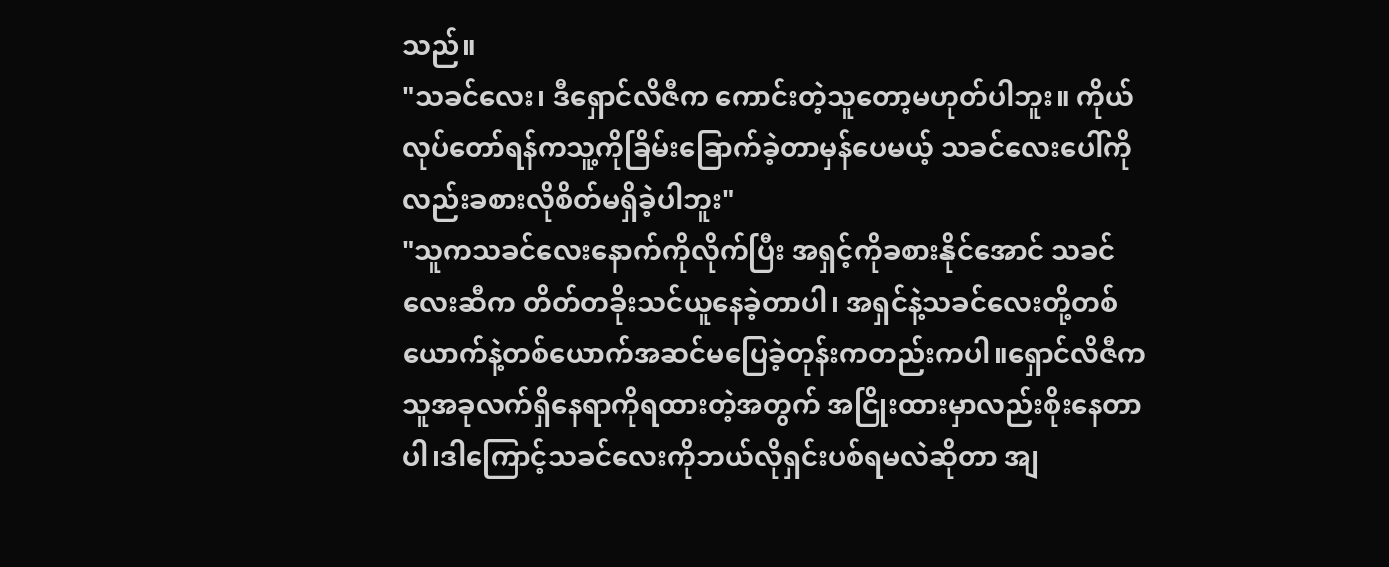သည်။
"သခင်လေး၊ ဒီရှောင်လိဇီက ကောင်းတဲ့သူတော့မဟုတ်ပါဘူး။ ကိုယ်လုပ်တော်ရန်ကသူ့ကိုခြိမ်းခြောက်ခဲ့တာမှန်ပေမယ့် သခင်လေးပေါ်ကိုလည်းခစားလိုစိတ်မရှိခဲ့ပါဘူး"
"သူကသခင်လေးနောက်ကိုလိုက်ပြီး အရှင့်ကိုခစားနိုင်အောင် သခင်လေးဆီက တိတ်တခိုးသင်ယူနေခဲ့တာပါ၊ အရှင်နဲ့သခင်လေးတို့တစ်ယောက်နဲ့တစ်ယောက်အဆင်မပြေခဲ့တုန်းကတည်းကပါ။ရှောင်လိဇီကသူအခုလက်ရှိနေရာကိုရထားတဲ့အတွက် အငြိုးထားမှာလည်းစိုးနေတာပါ၊ဒါကြောင့်သခင်လေးကိုဘယ်လိုရှင်းပစ်ရမလဲဆိုတာ အျ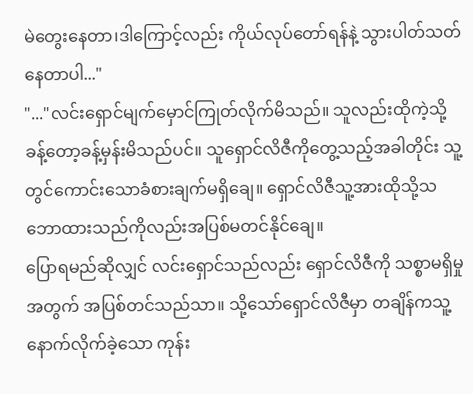မဲတွေးနေတာ၊ဒါကြောင့်လည်း ကိုယ်လုပ်တော်ရန်နဲ့ သွားပါတ်သတ်နေတာပါ..."
"..."လင်းရှောင်မျက်မှောင်ကြုတ်လိုက်မိသည်။ သူလည်းထိုကဲ့သို့ခန့်တော့ခန့်မှန်းမိသည်ပင်။ သူရှောင်လိဇီကိုတွေ့သည့်အခါတိုင်း သူ့တွင်ကောင်းသောခံစားချက်မရှိချေ။ ရှောင်လိဇီသူ့အားထိုသို့သဘောထားသည်ကိုလည်းအပြစ်မတင်နိုင်ချေ။
ပြောရမည်ဆိုလျှင် လင်းရှောင်သည်လည်း ရှောင်လိဇီကို သစ္စာမရှိမှုအတွက် အပြစ်တင်သည်သာ။ သို့သော်ရှောင်လိဇီမှာ တချိန်ကသူ့နောက်လိုက်ခဲ့သော ကုန်း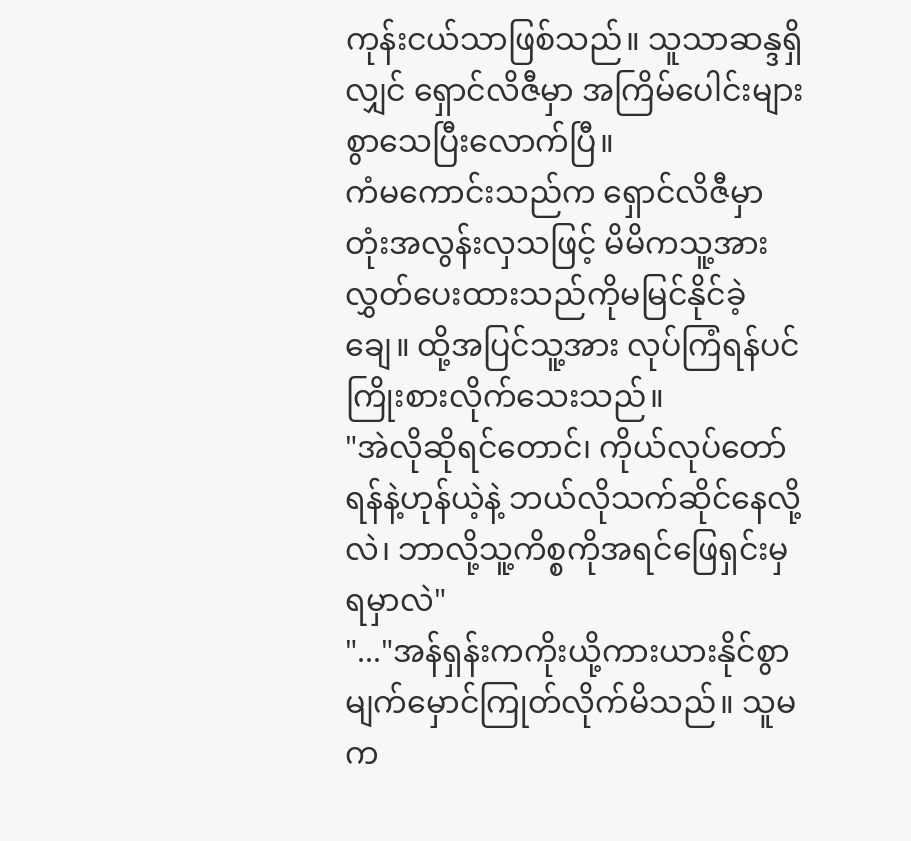ကုန်းငယ်သာဖြစ်သည်။ သူသာဆန္ဒရှိလျှင် ရှောင်လိဇီမှာ အကြိမ်ပေါင်းများစွာသေပြီးလောက်ပြီ။
ကံမကောင်းသည်က ရှောင်လိဇီမှာ တုံးအလွန်းလှသဖြင့် မိမိကသူ့အား လွှတ်ပေးထားသည်ကိုမမြင်နိုင်ခဲ့ချေ။ ထို့အပြင်သူ့အား လုပ်ကြံရန်ပင်ကြိုးစားလိုက်သေးသည်။
"အဲလိုဆိုရင်တောင်၊ ကိုယ်လုပ်တော်ရန်နဲ့ဟုန်ယဲ့နဲ့ ဘယ်လိုသက်ဆိုင်နေလို့လဲ၊ ဘာလို့သူ့ကိစ္စကိုအရင်ဖြေရှင်းမှရမှာလဲ"
"..."အန်ရှန်းကကိုးယို့ကားယားနိုင်စွာ မျက်မှောင်ကြုတ်လိုက်မိသည်။ သူမက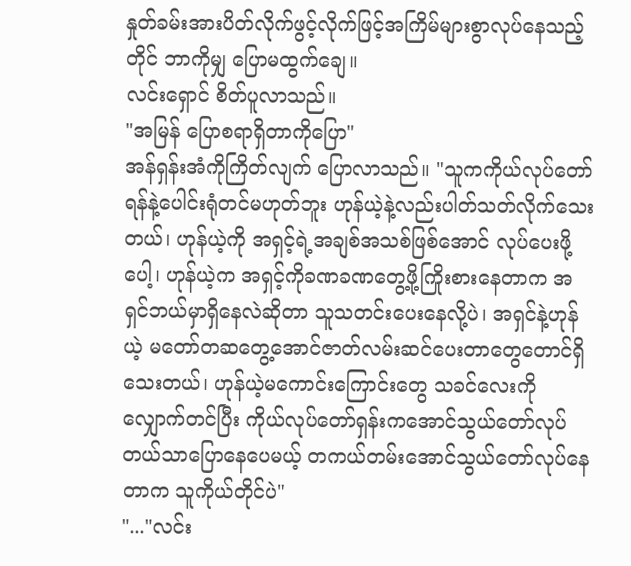နှုတ်ခမ်းအားပိတ်လိုက်ဖွင့်လိုက်ဖြင့်အကြိမ်များစွာလုပ်နေသည့်တိုင် ဘာကိုမျှ ပြောမထွက်ချေ။
လင်းရှောင် စိတ်ပူလာသည်။
"အမြန် ပြောစရာရှိတာကိုပြော"
အန်ရှန်းအံကိုကြိတ်လျက် ပြောလာသည်။ "သူကကိုယ်လုပ်တော်ရန်နဲ့ပေါင်းရုံတင်မဟုတ်ဘူး ဟုန်ယဲ့နဲ့လည်းပါတ်သတ်လိုက်သေးတယ်၊ ဟုန်ယဲ့ကို အရှင့်ရဲ့အချစ်အသစ်ဖြစ်အောင် လုပ်ပေးဖို့ပေါ့၊ ဟုန်ယဲ့က အရှင့်ကိုခဏခဏတွေ့ဖို့ကြိုးစားနေတာက အရှင်ဘယ်မှာရှိနေလဲဆိုတာ သူသတင်းပေးနေလို့ပဲ၊ အရှင်နဲ့ဟုန်ယဲ့ မတော်တဆတွေ့အောင်ဇာတ်လမ်းဆင်ပေးတာတွေတောင်ရှိသေးတယ်၊ ဟုန်ယဲ့မကောင်းကြောင်းတွေ သခင်လေးကိုလျှောက်တင်ပြီး ကိုယ်လုပ်တော်ရှန်းကအောင်သွယ်တော်လုပ်တယ်သာပြောနေပေမယ့် တကယ်တမ်းအောင်သွယ်တော်လုပ်နေတာက သူကိုယ်တိုင်ပဲ"
"..."လင်း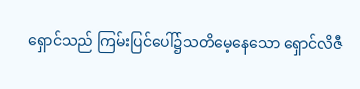ရှောင်သည် ကြမ်းပြင်ပေါ်၌သတိမေ့နေသော ရှောင်လိဇီ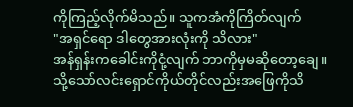ကိုကြည့်လိုက်မိသည်။ သူကအံကိုကြိတ်လျက်
"အရှင်ရော ဒါတွေအားလုံးကို သိလား"
အန်ရှန်းကခေါင်းကိုငုံ့လျက် ဘာကိုမှမဆိုတော့ချေ။
သို့သော်လင်းရှောင်ကိုယ်တိုင်လည်းအဖြေကိုသိ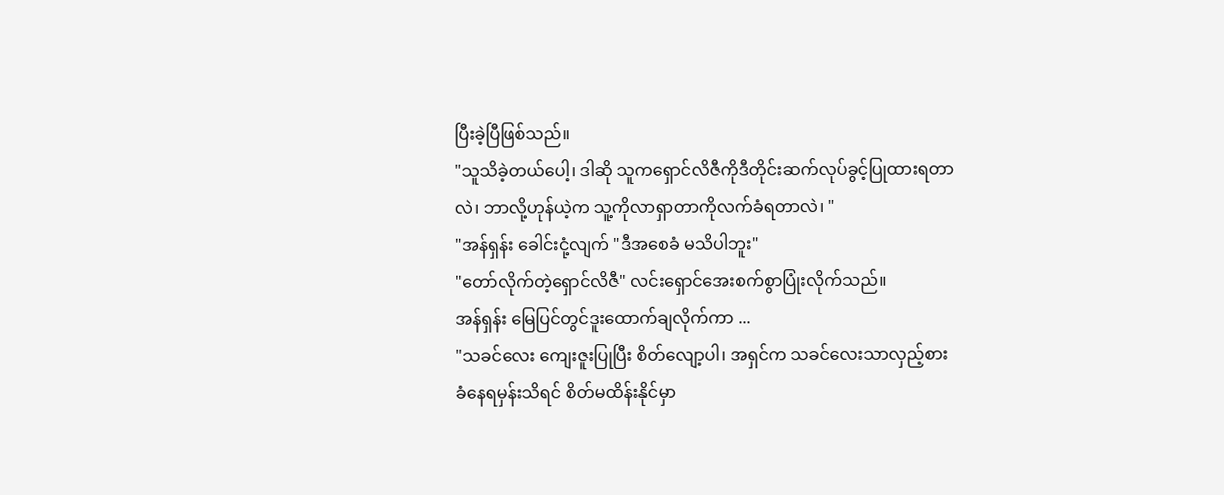ပြီးခဲ့ပြီဖြစ်သည်။
"သူသိခဲ့တယ်ပေါ့၊ ဒါဆို သူကရှောင်လိဇီကိုဒီတိုင်းဆက်လုပ်ခွင့်ပြုထားရတာလဲ၊ ဘာလို့ဟုန်ယဲ့က သူ့ကိုလာရှာတာကိုလက်ခံရတာလဲ၊ "
"အန်ရှန်း ခေါင်းငုံ့လျက် "ဒီအစေခံ မသိပါဘူး"
"တော်လိုက်တဲ့ရှောင်လိဇီ" လင်းရှောင်အေးစက်စွာပြုံးလိုက်သည်။
အန်ရှန်း မြေပြင်တွင်ဒူးထောက်ချလိုက်ကာ ...
"သခင်လေး ကျေးဇူးပြုပြီး စိတ်လျော့ပါ၊ အရှင်က သခင်လေးသာလှည့်စားခံနေရမှန်းသိရင် စိတ်မထိန်းနိုင်မှာ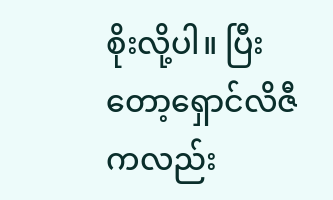စိုးလို့ပါ။ ပြီးတော့ရှောင်လိဇီကလည်း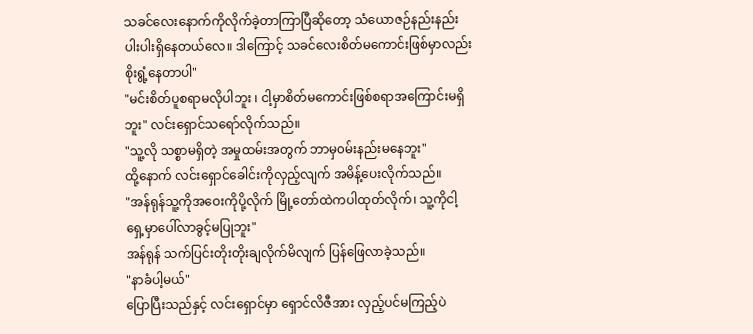သခင်လေးနောက်ကိုလိုက်ခဲ့တာကြာပြီဆိုတော့ သံယောဇဉ်နည်းနည်းပါးပါးရှိနေတယ်လေ။ ဒါကြောင့် သခင်လေးစိတ်မကောင်းဖြစ်မှာလည်းစိုးရွံ့နေတာပါ"
"မင်းစိတ်ပူစရာမလိုပါဘူး ၊ ငါ့မှာစိတ်မကောင်းဖြစ်စရာအကြောင်းမရှိဘူး" လင်းရှောင်သရော်လိုက်သည်။
"သူ့လို သစ္စာမရှိတဲ့ အမှုထမ်းအတွက် ဘာမှ၀မ်းနည်းမနေဘူး"
ထို့နောက် လင်းရှောင်ခေါင်းကိုလှည့်လျက် အမိန့်ပေးလိုက်သည်။
"အန်ရုန်သူ့ကိုအဝေးကိုပို့လိုက် မြို့တော်ထဲကပါထုတ်လိုက်၊ သူ့ကိုငါ့ရှေ့မှာပေါ်လာခွင့်မပြုဘူး"
အန်ရုန် သက်ပြင်းတိုးတိုးချလိုက်မိလျက် ပြန်ဖြေလာခဲ့သည်။
"နာခံပါ့မယ်"
ပြောပြီးသည်နှင့် လင်းရှောင်မှာ ရှောင်လိဇီအား လှည့်ပင်မကြည့်ပဲ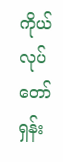ကိုယ်လုပ်တော်ရှန်း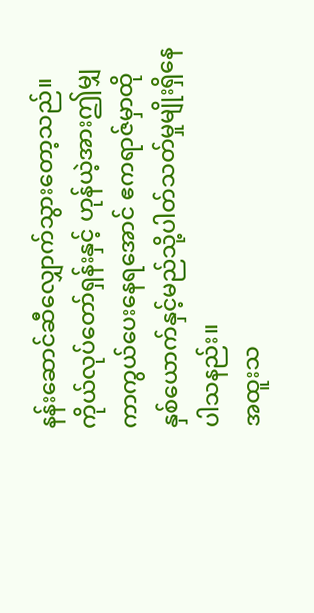နန်းဆောင်ဆီလျှောက်သွားတော့သည်။
ကိုယ်လုပ်တော်ရှန်းနှင့် ဟုန်ယဲ့အားဤမျှကာကွယ်ပေးနေရအောင် ဧကရာဇ်မှာထိုနှစ်ယောက်နှင့်မည်သို့ပါတ်သတ်မှုမျိုးရှိနေပါသနည်း။
အထူးသ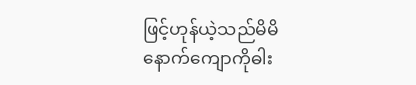ဖြင့်ဟုန်ယဲ့သည်မိမိနောက်ကျောကိုဓါး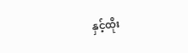နှင့်ထိုး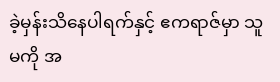ခဲ့မှန်းသိနေပါရက်နှင့် ဧကရာဇ်မှာ သူမကို အ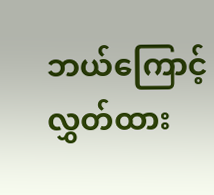ဘယ်ကြောင့်လွှတ်ထား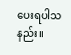ပေးရပါသနည်း။